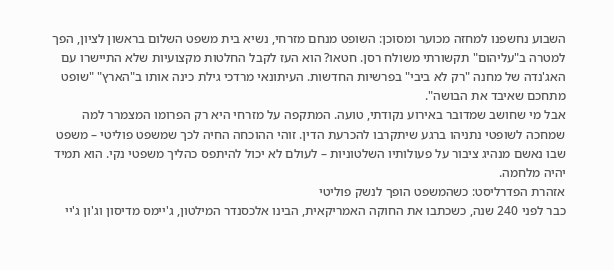השבוע נחשפנו למחזה מכוער ומסוכן: השופט מנחם מזרחי, נשיא בית משפט השלום בראשון לציון, הפך למטרה ב"עליהום" תקשורתי משולח רסן. חטאו? הוא העז לקבל החלטות מקצועיות שלא התיישרו עם האג'נדה של מחנה "רק לא ביבי" בפרשיות החדשות. העיתונאי מרדכי גילת כינה אותו ב"הארץ" "שופט מתחכם שאיבד את הבושה".
אבל מי שחושב שמדובר באירוע נקודתי, טועה. המתקפה על מזרחי היא רק הפרומו המצמרר למה שמחכה לשופטי נתניהו ברגע שיתקרבו להכרעת הדין. זוהי ההוכחה החיה לכך שמשפט פוליטי – משפט שבו נאשם מנהיג ציבור על פעולותיו השלטוניות – לעולם לא יכול להיתפס כהליך משפטי נקי. הוא תמיד יהיה מלחמה.
אזהרת הפדרליסט: כשהמשפט הופך לנשק פוליטי
כבר לפני 240 שנה, כשכתבו את החוקה האמריקאית, הבינו אלכסנדר המילטון, ג'יימס מדיסון וג'ון ג'יי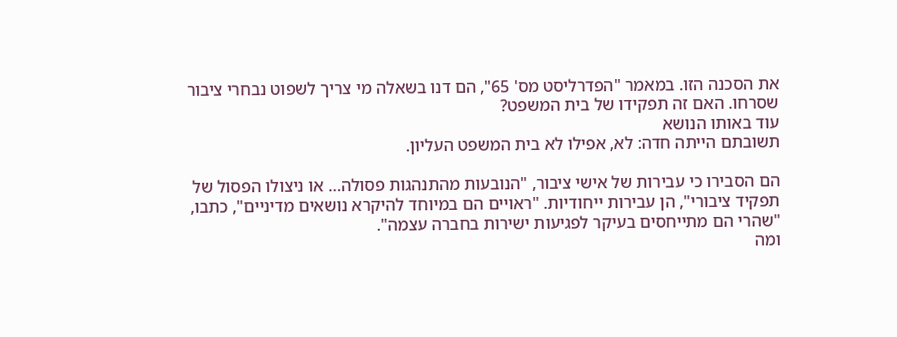את הסכנה הזו. במאמר "הפדרליסט מס' 65", הם דנו בשאלה מי צריך לשפוט נבחרי ציבור שסרחו. האם זה תפקידו של בית המשפט?
עוד באותו הנושא
תשובתם הייתה חדה: לא, אפילו לא בית המשפט העליון.

הם הסבירו כי עבירות של אישי ציבור, "הנובעות מהתנהגות פסולה… או ניצולו הפסול של תפקיד ציבורי", הן עבירות ייחודיות. "ראויים הם במיוחד להיקרא נושאים מדיניים", כתבו, "שהרי הם מתייחסים בעיקר לפגיעות ישירות בחברה עצמה".
ומה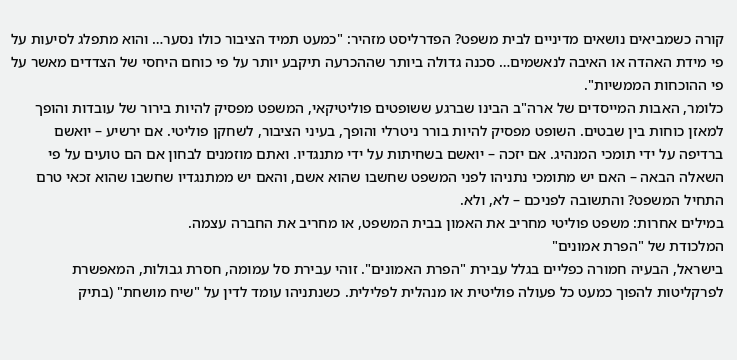קורה כשמביאים נושאים מדיניים לבית משפט? הפדרליסט מזהיר: "כמעט תמיד הציבור כולו נסער… והוא מתפלג לסיעות על פי מידת האהדה או האיבה לנאשמים… סכנה גדולה ביותר שההכרעה תיקבע יותר על פי כוחם היחסי של הצדדים מאשר על פי ההוכחות הממשיות".
כלומר, האבות המייסדים של ארה"ב הבינו שברגע ששופטים פוליטיקאי, המשפט מפסיק להיות בירור של עובדות והופך למאזן כוחות בין שבטים. השופט מפסיק להיות בורר ניטרלי והופך, בעיני הציבור, לשחקן פוליטי. אם ירשיע – יואשם ברדיפה על ידי תומכי המנהיג. אם יזכה – יואשם בשחיתות על ידי מתנגדיו. ואתם מוזמנים לבחון אם הם טועים על פי השאלה הבאה – האם יש מתומכי נתניהו לפני המשפט שחשבו שהוא אשם, והאם יש ממתנגדיו שחשבו שהוא זכאי טרם התחיל המשפט? והתשובה לפניכם – לא, ולא.
במילים אחרות: משפט פוליטי מחריב את האמון בבית המשפט, או מחריב את החברה עצמה.
המלכודת של "הפרת אמונים"
בישראל, הבעיה חמורה כפליים בגלל עבירת "הפרת האמונים". זוהי עבירת סל עמומה, חסרת גבולות, המאפשרת לפרקליטות להפוך כמעט כל פעולה פוליטית או מנהלית לפלילית. כשנתניהו עומד לדין על "שיח מושחת" (בתיק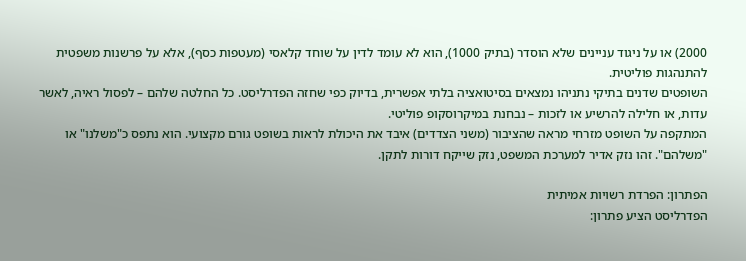2000) או על ניגוד עניינים שלא הוסדר (בתיק 1000), הוא לא עומד לדין על שוחד קלאסי (מעטפות כסף), אלא על פרשנות משפטית להתנהגות פוליטית.
השופטים שדנים בתיקי נתניהו נמצאים בסיטואציה בלתי אפשרית, בדיוק כפי שחזה הפדרליסט. כל החלטה שלהם – לפסול ראיה, לאשר עדות, או חלילה להרשיע או לזכות – נבחנת במיקרוסקופ פוליטי.
המתקפה על השופט מזרחי מראה שהציבור (משני הצדדים) איבד את היכולת לראות בשופט גורם מקצועי. הוא נתפס כ"משלנו" או "משלהם". זהו נזק אדיר למערכת המשפט, נזק שייקח דורות לתקן.

הפתרון: הפרדת רשויות אמיתית
הפדרליסט הציע פתרון: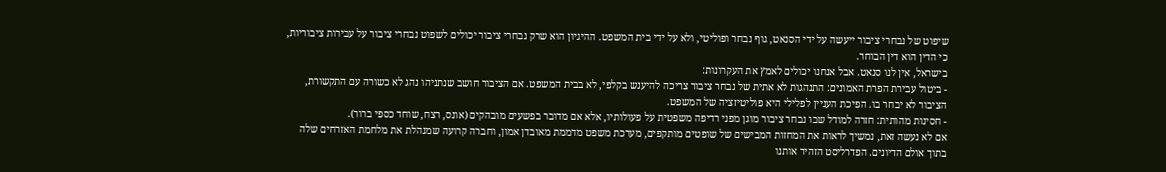שיפוט של נבחרי ציבור ייעשה על ידי הסנאט, גוף נבחר ופוליטי, ולא על ידי בית המשפט. ההיגיון הוא שרק נבחרי ציבור יכולים לשפוט נבחרי ציבור על עבירות ציבוריות, כי הדין הוא דין הבוחר.
בישראל, אין לנו סנאט. אבל אנחנו יכולים לאמץ את העקרונות:
- ביטול עבירת הפרת האמונים: התנהגות לא אתית של נבחר ציבור צריכה להיענש בקלפי, לא בבית המשפט. אם הציבור חושב שנתניהו נהג לא כשורה עם התקשורת, הציבור לא יבחר בו. הפיכת העניין לפלילי היא פוליטיזציה של המשפט.
- חסינות מהותית: חזרה למודל שבו נבחר ציבור מוגן מפני רדיפה משפטית על פעולותיו, אלא אם מדובר בפשעים מובהקים (אונס, רצח, שוחד כספי ברור).
אם לא נעשה זאת, נמשיך לראות את המחזות המבישים של שופטים מותקפים, מערכת משפט מדממת מאובדן אמון, וחברה קרועה שמנהלת את מלחמת האזרחים שלה בתוך אולם הדיונים. הפדרליסט הזהיר אותנו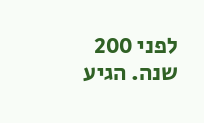לפני 200 שנה. הגיע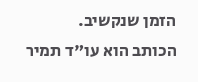הזמן שנקשיב.
הכותב הוא עו"ד תמיר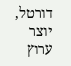דורטל, יוצר ערוץ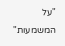"על המשמעות"